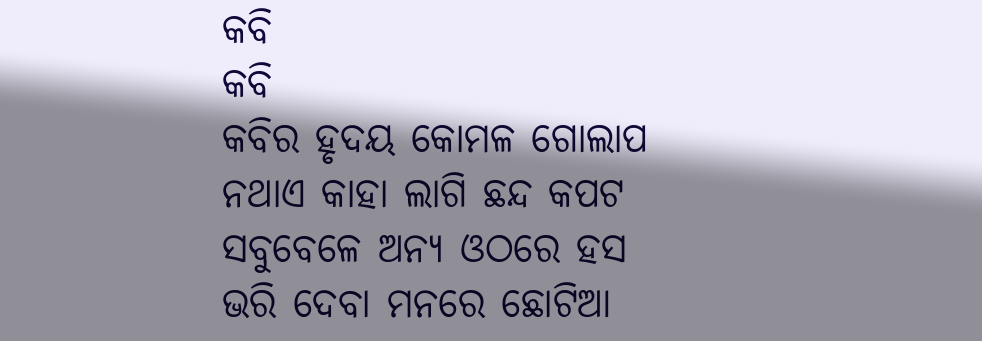କବି
କବି
କବିର ହୃଦୟ କୋମଳ ଗୋଲାପ
ନଥାଏ କାହା ଲାଗି ଛନ୍ଦ କପଟ
ସବୁବେଳେ ଅନ୍ୟ ଓଠରେ ହସ
ଭରି ଦେବା ମନରେ ଛୋଟିଆ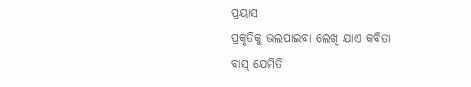ପ୍ରୟାସ
ପ୍ରକୃତିକୁ ଭଲପାଇବା ଲେଖି ଯାଏ କବିତା
ବାସ୍ ଯେମିତି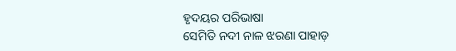ହୃଦୟର ପରିଭାଷା
ସେମିତି ନଦୀ ନାଳ ଝରଣା ପାହାଡ଼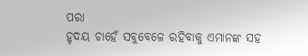ପରା
ହୃଦୟ ଚାହେଁ ସବୁବେଳେ ରହିବାକୁ ଏମାନଙ୍କ ସହ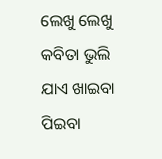ଲେଖୁ ଲେଖୁ କବିତା ଭୁଲି ଯାଏ ଖାଇବା ପିଇବା